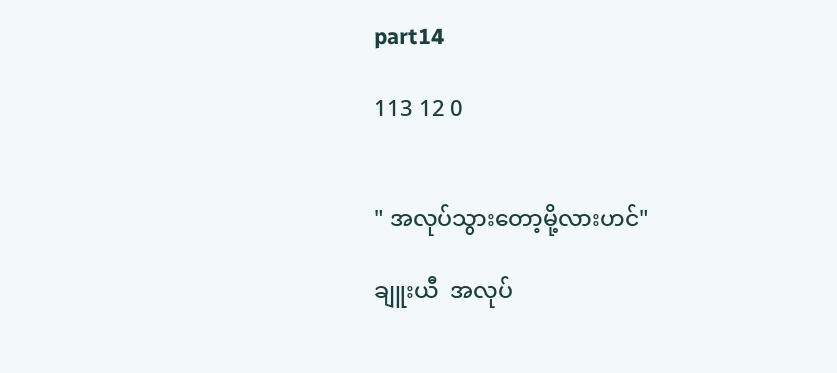part14

113 12 0


" အလုပ်သွားတော့မို့လားဟင်"

ချူးယီ  အလုပ်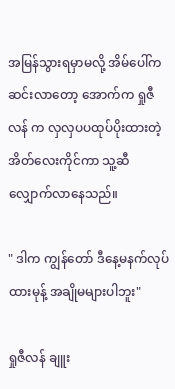အမြန်သွားရမှာမလို့ အိမ်ပေါ်က ဆင်းလာတော့ အောက်က ရှုဇီလန် က လှလှပပထုပ်ပိုးထားတဲ့ အိတ်လေးကိုင်ကာ သူ့ဆီလျှောက်လာနေသည်။

" ဒါက ကျွန်တော် ဒီနေ့မနက်လုပ်ထားမုန့် အချိုမများပါဘူး"

ရှုဇီလန် ချူး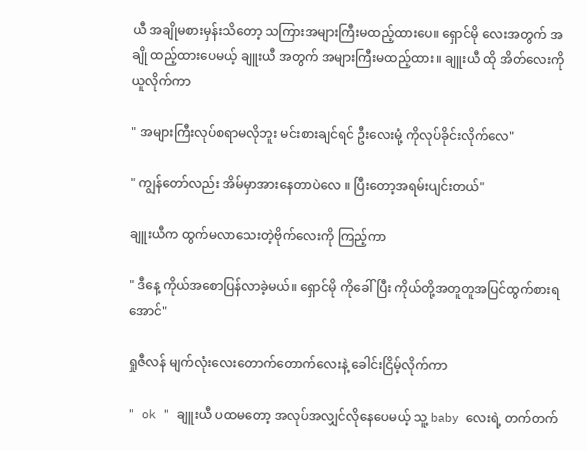ယီ အချိုမစားမှန်းသိတော့ သကြားအများကြီးမထည့်ထားပေ။ ရှောင်မို လေးအတွက် အချို ထည့်ထားပေမယ့် ချူးယီ အတွက် အများကြီးမထည့်ထား။ ချူးယီ ထို အိတ်လေးကို ယူလိုက်ကာ

" အများကြီးလုပ်စရာမလိုဘူး မင်းစားချင်ရင် ဦးလေးမုံ့ ကိုလုပ်ခိုင်းလိုက်လေ"

" ကျွန်တော်လည်း အိမ်မှာအားနေတာပဲလေ ။ ပြီးတော့အရမ်းပျင်းတယ်"

ချူးယီက ထွက်မလာသေးတဲ့ဗိုက်လေးကို ကြည့်ကာ

" ဒီနေ့ ကိုယ်အစောပြန်လာခဲ့မယ်။ ရှောင်မို ကိုခေါ်ပြီး ကိုယ်တို့အတူတူအပြင်ထွက်စားရအောင်"

ရှုဇီလန် မျက်လုံးလေးတောက်တောက်လေးနဲ့ ခေါင်းငြိမ့်လိုက်ကာ

" ok " ချူးယီ ပထမတော့ အလုပ်အလျှင်လိုနေပေမယ့် သူ့ baby လေးရဲ့ တက်တက်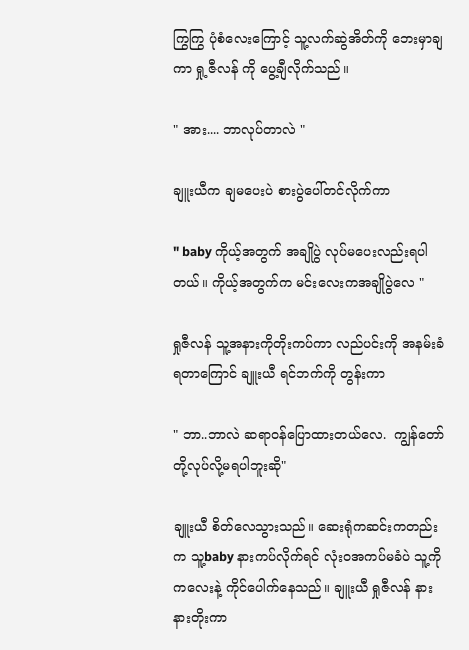ကြွကြွ ပုံစံလေးကြောင့် သူ့လက်ဆွဲအိတ်ကို ဘေးမှာချကာ ရှု့ဇီလန် ကို ပွေ့ချီလိုက်သည်။

" အား.... ဘာလုပ်တာလဲ "

ချူးယီက ချမပေးပဲ စားပွဲပေါ်တင်လိုက်ကာ

" baby ကိုယ့်အတွက် အချိုပွဲ လုပ်မပေးလည်းရပါတယ်။ ကိုယ့်အတွက်က မင်းလေးကအချိုပွဲလေ "

ရှုဇီလန် သူ့အနားကိုတိုးကပ်ကာ လည်ပင်းကို အနမ်းခံရတာကြောင် ချူးယီ ရင်ဘက်ကို တွန်းကာ

" ဘာ..ဘာလဲ ဆရာဝန်ပြောထားတယ်လေ.  ကျွန်တော်တို့လုပ်လို့မရပါဘူးဆို"

ချူးယီ စိတ်လေသွားသည်။ ဆေးရုံကဆင်းကတည်းက သူ့baby နားကပ်လိုက်ရင် လုံးဝအကပ်မခံပဲ သူ့ကို ကလေးနဲ့ ကိုင်ပေါက်နေသည်။ ချူးယီ ရှုဇီလန် နားနားတိုးကာ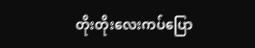တိုးတိုးလေးကပ်ပြော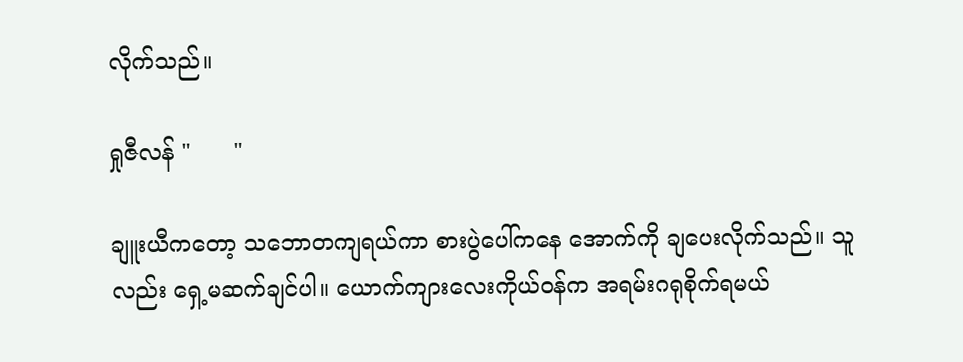လိုက်သည်။

ရှုဇီလန် "      "

ချူးယီကတော့ သဘောတကျရယ်ကာ စားပွဲပေါ်ကနေ အောက်ကို ချပေးလိုက်သည်။ သူလည်း ရှေ့မဆက်ချင်ပါ။ ယောက်ကျားလေးကိုယ်ဝန်က အရမ်းဂရုစိုက်ရမယ်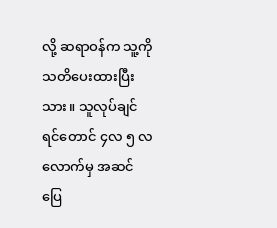လို့ ဆရာဝန်က သူ့ကို သတိပေးထားပြီးသား။ သူလုပ်ချင်ရင်တောင် ၄လ ၅ လလောက်မှ အဆင်ပြေ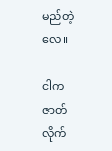မည်တဲ့လေ။

ငါက ဇာတ်လိုက်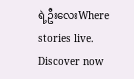ရဲ့ဦးလေးWhere stories live. Discover now